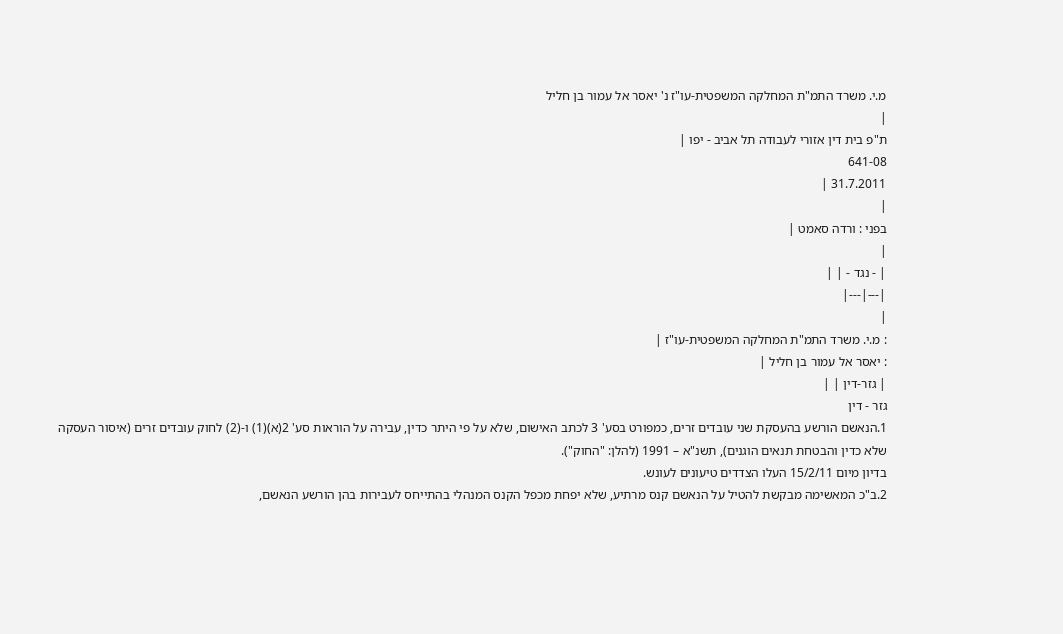מ.י. משרד התמ"ת המחלקה המשפטית-עו"ז נ' יאסר אל עמור בן חליל
|
ת"פ בית דין אזורי לעבודה תל אביב - יפו |
641-08
31.7.2011 |
|
בפני : ורדה סאמט |
|
| - נגד - | |
|---|---|
|
: מ.י. משרד התמ"ת המחלקה המשפטית-עו"ז |
: יאסר אל עמור בן חליל |
| גזר-דין | |
גזר - דין
1.הנאשם הורשע בהעסקת שני עובדים זרים, כמפורט בסע' 3 לכתב האישום, שלא על פי היתר כדין, עבירה על הוראות סע' 2(א)(1) ו-(2) לחוק עובדים זרים (איסור העסקה שלא כדין והבטחת תנאים הוגנים), תשנ"א – 1991 (להלן: "החוק").
בדיון מיום 15/2/11 העלו הצדדים טיעונים לעונש.
2.ב"כ המאשימה מבקשת להטיל על הנאשם קנס מרתיע, שלא יפחת מכפל הקנס המנהלי בהתייחס לעבירות בהן הורשע הנאשם,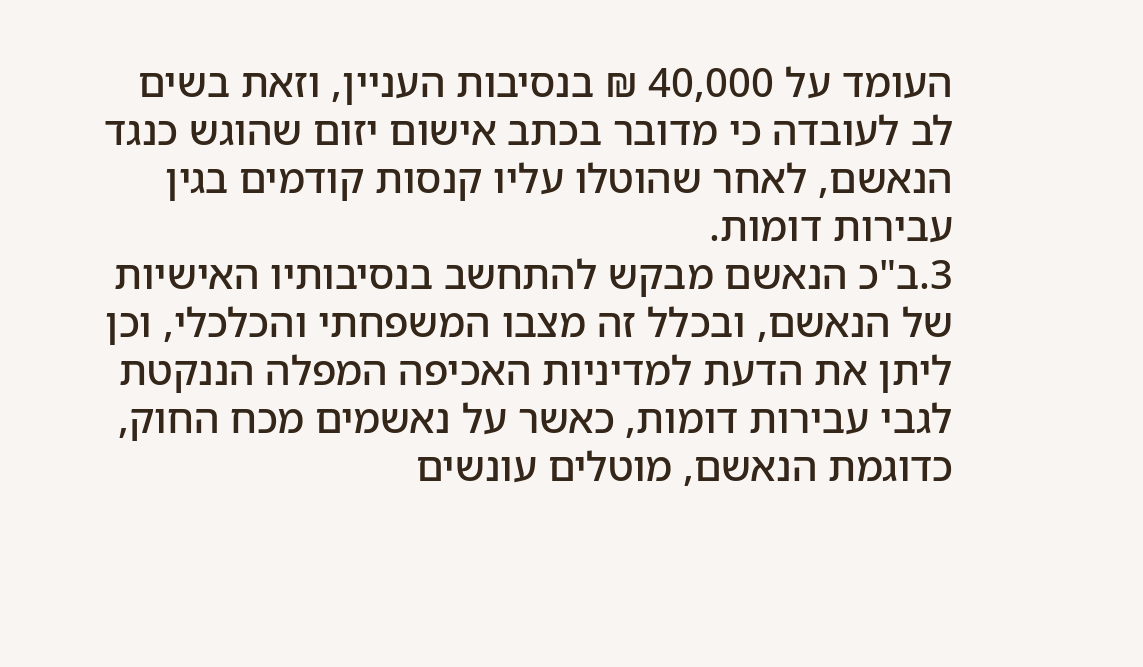העומד על 40,000 ₪ בנסיבות העניין, וזאת בשים לב לעובדה כי מדובר בכתב אישום יזום שהוגש כנגד הנאשם, לאחר שהוטלו עליו קנסות קודמים בגין עבירות דומות.
3.ב"כ הנאשם מבקש להתחשב בנסיבותיו האישיות של הנאשם, ובכלל זה מצבו המשפחתי והכלכלי, וכן ליתן את הדעת למדיניות האכיפה המפלה הננקטת לגבי עבירות דומות, כאשר על נאשמים מכח החוק, כדוגמת הנאשם, מוטלים עונשים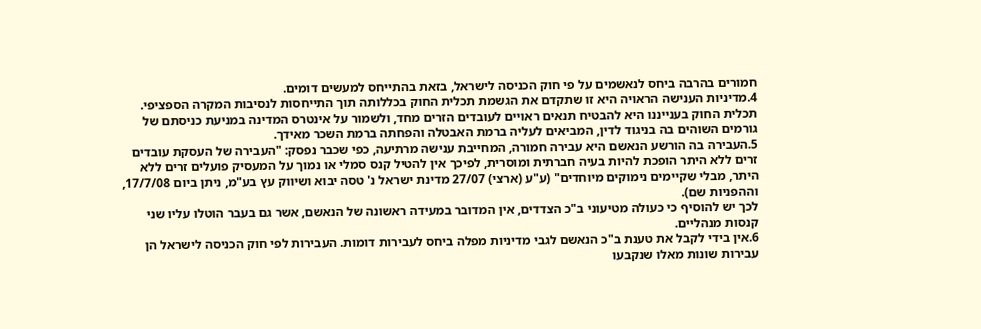חמורים בהרבה ביחס לנאשמים על פי חוק הכניסה לישראל, בזאת בהתייחס למעשים דומים.
4.מדיניות הענישה הראויה היא זו שתקדם את הגשמת תכלית החוק בכללותה תוך התייחסות לנסיבות המקרה הספציפי.
תכלית החוק בענייננו היא להבטיח תנאים ראויים לעובדים הזרים מחד, ולשמור על אינטרס המדינה במניעת כניסתם של גורמים השוהים בה בניגוד לדין, המביאים לעליה ברמת האבטלה והפחתה ברמת השכר מאידך.
5.העבירה בה הורשע הנאשם היא עבירה חמורה, המחייבת ענישה מרתיעה, כפי שכבר נפסק: "העבירה של העסקת עובדים זרים ללא היתר הופכת להיות בעיה חברתית ומוסרית, לפיכך אין להטיל קנס סמלי או נמוך על המעסיק פועלים זרים ללא היתר, מבלי שקיימים נימוקים מיוחדים" (ע"ע (ארצי) 27/07 מדינת ישראל נ' טסה יבוא ושיווק עץ בע"מ, ניתן ביום 17/7/08, וההפניות שם).
לכך יש להוסיף כי כעולה מטיעוני ב"כ הצדדים, אין המדובר במעידה ראשונה של הנאשם, אשר גם בעבר הוטלו עליו שני קנסות מנהליים.
6.אין בידי לקבל את טענת ב"כ הנאשם לגבי מדיניות מפלה ביחס לעבירות דומות. העבירות לפי חוק הכניסה לישראל הן עבירות שונות מאלו שנקבעו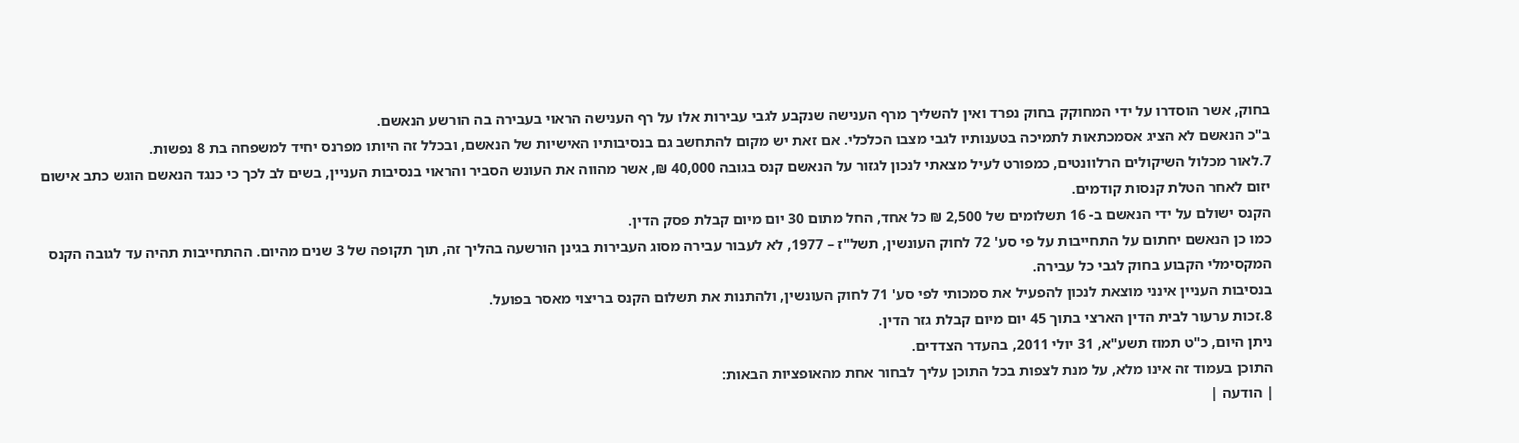בחוק, אשר הוסדרו על ידי המחוקק בחוק נפרד ואין להשליך מרף הענישה שנקבע לגבי עבירות אלו על רף הענישה הראוי בעבירה בה הורשע הנאשם.
ב"כ הנאשם לא הציג אסמכתאות לתמיכה בטענותיו לגבי מצבו הכלכלי. אם זאת יש מקום להתחשב גם בנסיבותיו האישיות של הנאשם, ובכלל זה היותו מפרנס יחיד למשפחה בת 8 נפשות.
7.לאור מכלול השיקולים הרלוונטים, כמפורט לעיל מצאתי לנכון לגזור על הנאשם קנס בגובה 40,000 ₪, אשר מהווה את העונש הסביר והראוי בנסיבות העניין, בשים לב לכך כי כנגד הנאשם הוגש כתב אישום יזום לאחר הטלת קנסות קודמים.
הקנס ישולם על ידי הנאשם ב- 16 תשלומים של 2,500 ₪ כל אחד, החל מתום 30 יום מיום קבלת פסק הדין.
כמו כן הנאשם יחתום על התחייבות על פי סע' 72 לחוק העונשין, תשל"ז – 1977, לא לעבור עבירה מסוג העבירות בגינן הורשעה בהליך זה, תוך תקופה של 3 שנים מהיום. ההתחייבות תהיה עד לגובה הקנס המקסימלי הקבוע בחוק לגבי כל עבירה.
בנסיבות העניין אינני מוצאת לנכון להפעיל את סמכותי לפי סע' 71 לחוק העונשין, ולהתנות את תשלום הקנס בריצוי מאסר בפועל.
8.זכות ערעור לבית הדין הארצי בתוך 45 יום מיום קבלת גזר הדין.
ניתן היום, כ"ט תמוז תשע"א, 31 יולי 2011, בהעדר הצדדים.
התוכן בעמוד זה אינו מלא, על מנת לצפות בכל התוכן עליך לבחור אחת מהאופציות הבאות:
| הודעה |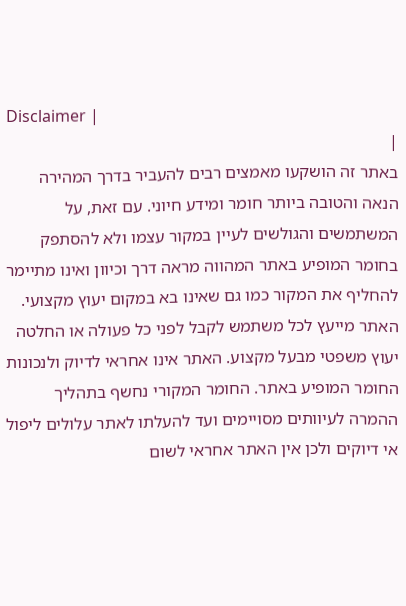Disclaimer |
|
באתר זה הושקעו מאמצים רבים להעביר בדרך המהירה הנאה והטובה ביותר חומר ומידע חיוני. עם זאת, על המשתמשים והגולשים לעיין במקור עצמו ולא להסתפק בחומר המופיע באתר המהווה מראה דרך וכיוון ואינו מתיימר להחליף את המקור כמו גם שאינו בא במקום יעוץ מקצועי. האתר מייעץ לכל משתמש לקבל לפני כל פעולה או החלטה יעוץ משפטי מבעל מקצוע. האתר אינו אחראי לדיוק ולנכונות החומר המופיע באתר. החומר המקורי נחשף בתהליך ההמרה לעיוותים מסויימים ועד להעלתו לאתר עלולים ליפול אי דיוקים ולכן אין האתר אחראי לשום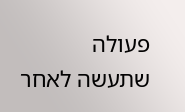פעולה שתעשה לאחר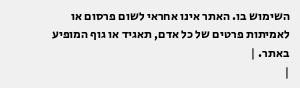השימוש בו. האתר אינו אחראי לשום פרסום או לאמיתות פרטים של כל אדם, תאגיד או גוף המופיע באתר. |
|